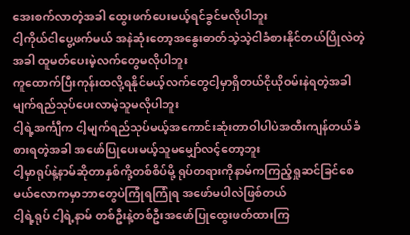အေးစက်လာတဲ့အခါ ထွေးဖက်ပေးမယ့်ရင်ခွင်မလိုပါဘူး
ငါ့ကိုယ်ငါပွေ့ဖက်မယ် အနဲဆုံးတော့အနွေးဓာတ်သဲ့သဲ့ငါခံစားနိုင်တယ်ပြိုလဲတဲ့အခါ ထူမတ်ပေးမဲ့လက်တွေမလိုပါဘူး
ကူထောက်ပြီးကုန်းထလို့ရနိုင်မယ့်လက်တွေငါ့မှာရှိတယ်ငိုယိုဝမ်းနဲရတဲ့အခါ မျက်ရည်သုပ်ပေးလာမဲ့သူမလိုပါဘူး
ငါ့ရဲ့အင်္ကျီက ငါ့မျက်ရည်သုပ်မယ့်အကောင်းဆုံးတာဝါပါပဲအထီးကျန်တယ်ခံစားရတဲ့အခါ အဖော်ပြုပေးမယ့်သူမမျှော်လင့်တော့ဘူး
ငါ့မှာရုပ်နဲ့နာမ်ဆိုတာနှစ်ကို့တစ်စိပ်မို့ ရုပ်တရားကိုနာမ်ကကြည့်ရှုဆင်ခြင်စေမယ်လောကမှာဘာတွေပဲကြုံရကြုံရ အဖော်မပါလဲဖြစ်တယ်
ငါ့ရဲ့ရုပ် ငါ့ရဲ့နာမ် တစ်ဦးနဲ့တစ်ဦးအဖော်ပြုထွေးဖတ်ထားကြ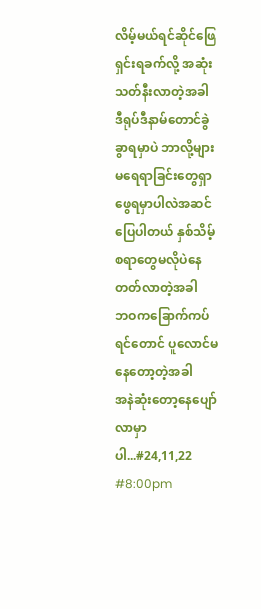လိမ့်မယ်ရင်ဆိုင်ဖြေရှင်းရခက်လို့ အဆုံးသတ်နီးလာတဲ့အခါ
ဒီရုပ်ဒီနာမ်တောင်ခွဲခွာရမှာပဲ ဘာလို့များမရေရာခြင်းတွေရှာဖွေရမှာပါလဲအဆင်ပြေပါတယ် နှစ်သိမ့်စရာတွေမလိုပဲနေတတ်လာတဲ့အခါ
ဘဝကခြောက်ကပ်ရင်တောင် ပူလောင်မနေတော့တဲ့အခါ
အနဲဆုံးတော့နေပျော်လာမှာပါ...#24,11,22
#8:00pm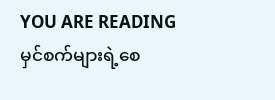YOU ARE READING
မှင်စက်များရဲ့စေ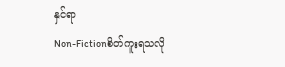နှင်ရာ
Non-Fictionစိတ်ကူးရသလို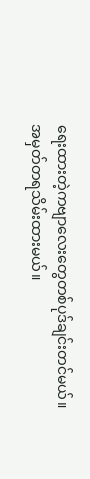ရေးထားတဲ့ကဗျာလေးတွေတစ်ပုဒ်ချင်းတင်မယ်။အမှတ်တရသိမ်းထားမယ်။